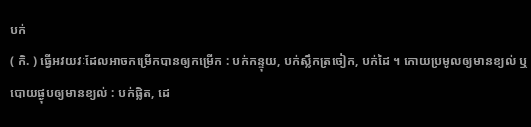បក់
( កិ. ) ធ្វើអវយវៈដែលអាចកម្រើកបានឲ្យកម្រើក : បក់កន្ទុយ, បក់ស្លឹកត្រចៀក, បក់ដៃ ។ កោយប្រមូលឲ្យមានខ្យល់ ឬបោយផ្ងុបឲ្យមានខ្យល់ : បក់ផ្លិត, ដេ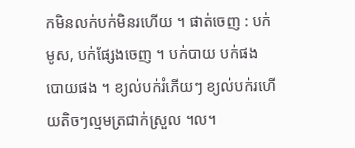កមិនលក់បក់មិនរហើយ ។ ផាត់ចេញ : បក់មូស, បក់ផ្សែងចេញ ។ បក់បាយ បក់ផងបោយផង ។ ខ្យល់បក់រំភើយៗ ខ្យល់បក់រហើយតិចៗល្មមត្រជាក់ស្រួល ។ល។